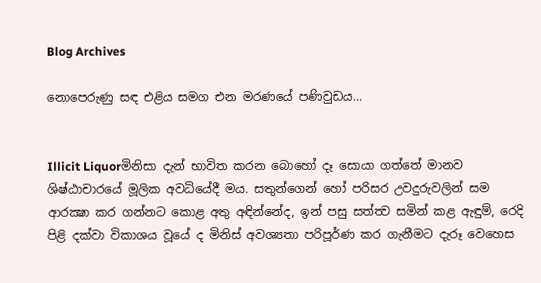Blog Archives

නොපෙරුණු සඳ එළිය සමග එන මරණයේ පණිවුඩය…


Illicit Liquorමිනිසා දැන් භාවිත කරන බොහෝ දෑ සොයා ගත්තේ මානව ශිෂ්ඨාචාරයේ මූලික අවධියේදී මය. සතුන්ගෙන් හෝ පරිසර උවදුරුවලින් සම ආරක්‍ෂා කර ගන්නට කොළ අතු අඳින්නේද, ඉන් පසු සත්ත්‍ව සමින් කළ ඇඳුම්, රෙදි පිළි දක්වා විකාශය වූයේ ද මිනිස් අවශ්‍යතා පරිපූර්ණ කර ගැනීමට දැරූ වෙහෙස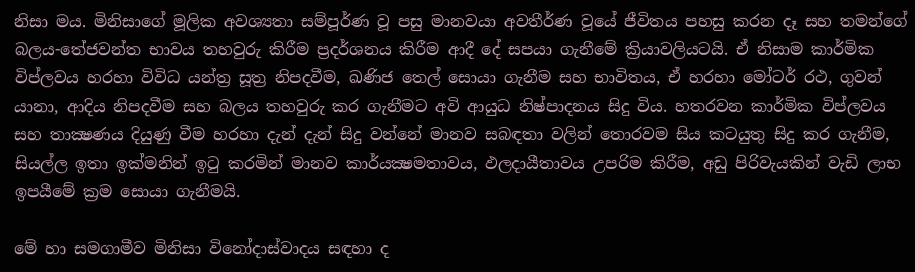නිසා මය. මිනිසාගේ මූලික අවශ්‍යතා සම්පූර්ණ වූ පසු මානවයා අවතීර්ණ වූයේ ජීවිතය පහසු කරන දෑ සහ තමන්ගේ බලය-තේජවන්ත භාවය තහවුරු කිරීම ප්‍රදර්ශනය කිරීම ආදී දේ සපයා ගැනීමේ ක්‍රියාවලියටයි. ඒ නිසාම කාර්මික විප්ලවය හරහා විවිධ යන්ත්‍ර සූත්‍ර නිපදවීම, ඛණිජ තෙල් සොයා ගැනීම සහ භාවිතය, ඒ හරහා මෝටර් රථ, ගුවන් යානා, ආදිය නිපදවීම සහ බලය තහවුරු කර ගැනීමට අවි ආයුධ නිෂ්පාදනය සිදු විය. හතරවන කාර්මික විප්ලවය සහ තාක්‍ෂණය දියුණු වීම හරහා දැන් දැන් සිදු වන්නේ මානව සබඳතා වලින් තොරවම සිය කටයුතු සිදු කර ගැනීම, සියල්ල ඉතා ඉක්මනින් ඉටු කරමින් මානව කාර්යක්‍ෂමතාවය, ඵලදායීතාවය උපරිම කිරීම, අඩු පිරිවැයකින් වැඩි ලාභ ඉපයීමේ ක්‍රම සොයා ගැනීමයි.

මේ හා සමගාමීව මිනිසා විනෝදාස්වාදය සඳහා ද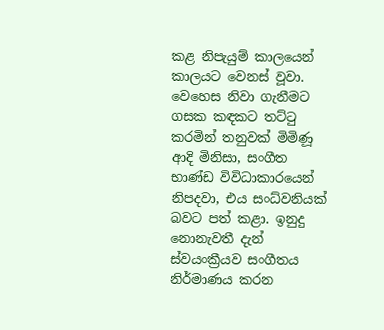කළ නිපැයුම් කාලයෙන් කාලයට වෙනස් වූවා. වෙහෙස නිවා ගැනීමට ගසක කඳකට තට්ටු කරමින් තනුවක් මිමිණූ ආදි මිනිසා, සංගීත භාණ්ඩ විවිධාකාරයෙන් නිපදවා, එය සංධ්වනියක් බවට පත් කළා. ඉනුදු නොනැවතී දැන් ස්වයංක්‍රීයව සංගීතය නිර්මාණය කරන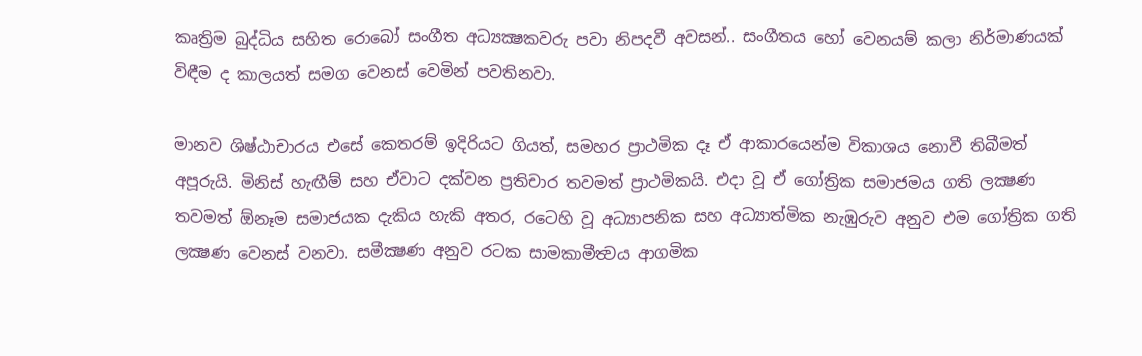කෘත්‍රිම බුද්ධිය සහිත රොබෝ සංගීත අධ්‍යක්‍ෂකවරු පවා නිපදවී අවසන්.. සංගීතය හෝ වෙනයම් කලා නිර්මාණයක් විඳීම ද කාලයත් සමග වෙනස් වෙමින් පවතිනවා.

මානව ශිෂ්ඨාචාරය එසේ කෙතරම් ඉදිරියට ගියත්, සමහර ප්‍රාථමික දෑ ඒ ආකාරයෙන්ම විකාශය නොවී තිබීමත් අපූරුයි. මිනිස් හැඟීම් සහ ඒවාට දක්වන ප්‍රතිචාර තවමත් ප්‍රාථමිකයි. එදා වූ ඒ ගෝත්‍රික සමාජමය ගති ලක්‍ෂණ තවමත් ඕනෑම සමාජයක දැකිය හැකි අතර, රටෙහි වූ අධ්‍යාපනික සහ අධ්‍යාත්මික නැඹුරුව අනුව එම ගෝත්‍රික ගති ලක්‍ෂණ වෙනස් වනවා. සමීක්‍ෂණ අනුව රටක සාමකාමීත්‍වය ආගමික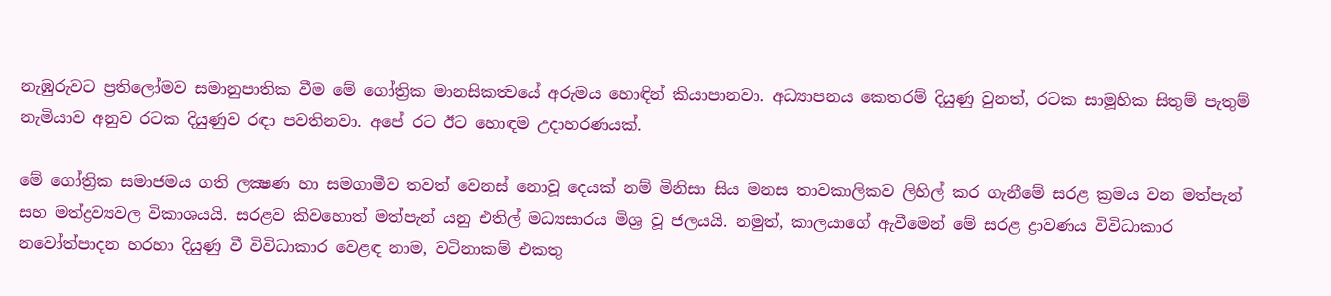නැඹුරුවට ප්‍රතිලෝමව සමානුපාතික වීම මේ ගෝත්‍රික මානසිකත්‍වයේ අරුමය හොඳින් කියාපානවා. අධ්‍යාපනය කෙතරම් දියුණු වුනත්, රටක සාමූහික සිතුම් පැතුම් නැමියාව අනුව රටක දියුණුව රඳා පවතිනවා. අපේ රට ඊට හොඳම උදාහරණයක්.

මේ ගෝත්‍රික සමාජමය ගති ලක්‍ෂණ හා සමගාමීව තවත් වෙනස් නොවූ දෙයක් නම් මිනිසා සිය මනස තාවකාලිකව ලිහිල් කර ගැනීමේ සරළ ක්‍රමය වන මත්පැන් සහ මත්ද්‍රව්‍යවල විකාශයයි. සරළව කිවහොත් මත්පැන් යනු එතිල් මධ්‍යසාරය මිශ්‍ර වූ ජලයයි. නමුත්, කාලයාගේ ඇවීමෙන් මේ සරළ ද්‍රාවණය විවිධාකාර නවෝත්පාදන හරහා දියුණු වී විවිධාකාර වෙළඳ නාම, වටිනාකම් එකතු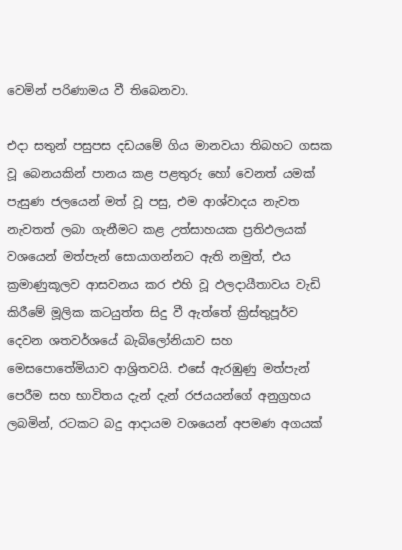වෙමින් පරිණාමය වී තිබෙනවා.

එදා සතුන් පසුපස දඩයමේ ගිය මානවයා තිබහට ගසක වූ බෙනයකින් පානය කළ පළතුරු හෝ වෙනත් යමක් පැසුණ ජලයෙන් මත් වූ පසු, එම ආශ්වාදය නැවත නැවතත් ලබා ගැනීමට කළ උත්සාහයක ප්‍රතිඵලයක් වශයෙන් මත්පැන් සොයාගන්නට ඇති නමුත්, එය ක්‍රමාණුකූලව ආසවනය කර එහි වූ ඵලදායීතාවය වැඩි කිරීමේ මූලික කටයුත්ත සිදු වී ඇත්තේ ක්‍රිස්තුපූර්ව දෙවන ශතවර්ශයේ බැබිලෝනියාව සහ මෙසපොතේමියාව ආශ්‍රිතවයි. එසේ ඇරඹුණු මත්පැන් පෙරීම සහ භාවිතය දැන් දැන් රජයයන්ගේ අනුග්‍රහය ලබමින්, රටකට බදු ආදායම වශයෙන් අපමණ අගයක්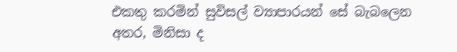එකතු කරමින් සුවිසල් ව්‍යාපාරයන් සේ බැබලෙන අතර, මිනිසා ද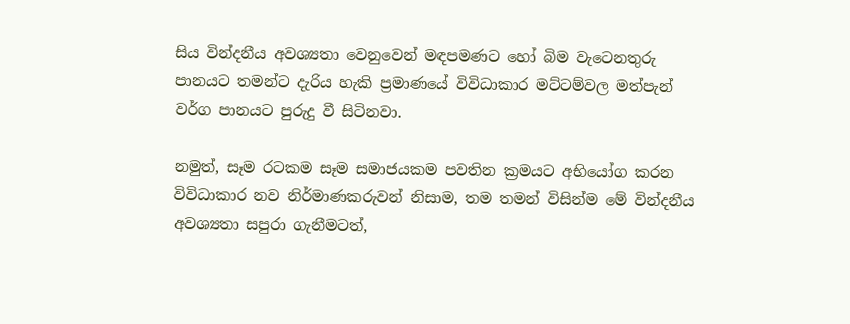සිය වින්දනීය අවශ්‍යතා වෙනුවෙන් මඳපමණට හෝ බිම වැටෙනතුරු පානයට තමන්ට දැරිය හැකි ප්‍රමාණයේ විවිධාකාර මට්ටම්වල මත්පැන් වර්ග පානයට පුරුදු වී සිටිනවා.

නමුත්, සෑම රටකම සෑම සමාජයකම පවතින ක්‍රමයට අභියෝග කරන විවිධාකාර නව නිර්මාණකරුවන් නිසාම, තම තමන් විසින්ම මේ වින්දනීය අවශ්‍යතා සපුරා ගැනීමටත්,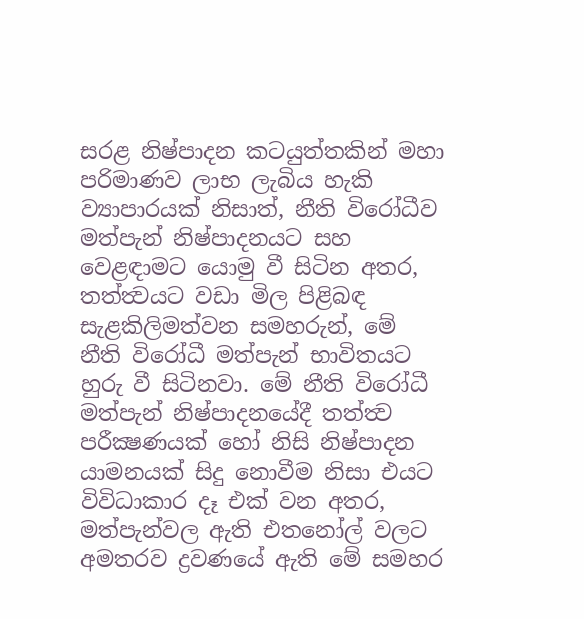සරළ නිෂ්පාදන කටයුත්තකින් මහා පරිමාණව ලාභ ලැබිය හැකි ව්‍යාපාරයක් නිසාත්, නීති විරෝධීව මත්පැන් නිෂ්පාදනයට සහ වෙළඳාමට යොමු වී සිටින අතර, තත්ත්‍වයට වඩා මිල පිළිබඳ සැළකිලිමත්වන සමහරුන්, මේ නීති විරෝධී මත්පැන් භාවිතයට හුරු වී සිටිනවා. මේ නීති විරෝධී මත්පැන් නිෂ්පාදනයේදී තත්ත්‍ව පරීක්‍ෂණයක් හෝ නිසි නිෂ්පාදන යාමනයක් සිදු නොවීම නිසා එයට විවිධාකාර දෑ එක් වන අතර, මත්පැන්වල ඇති එතනෝල් වලට අමතරව ද්‍රවණයේ ඇති මේ සමහර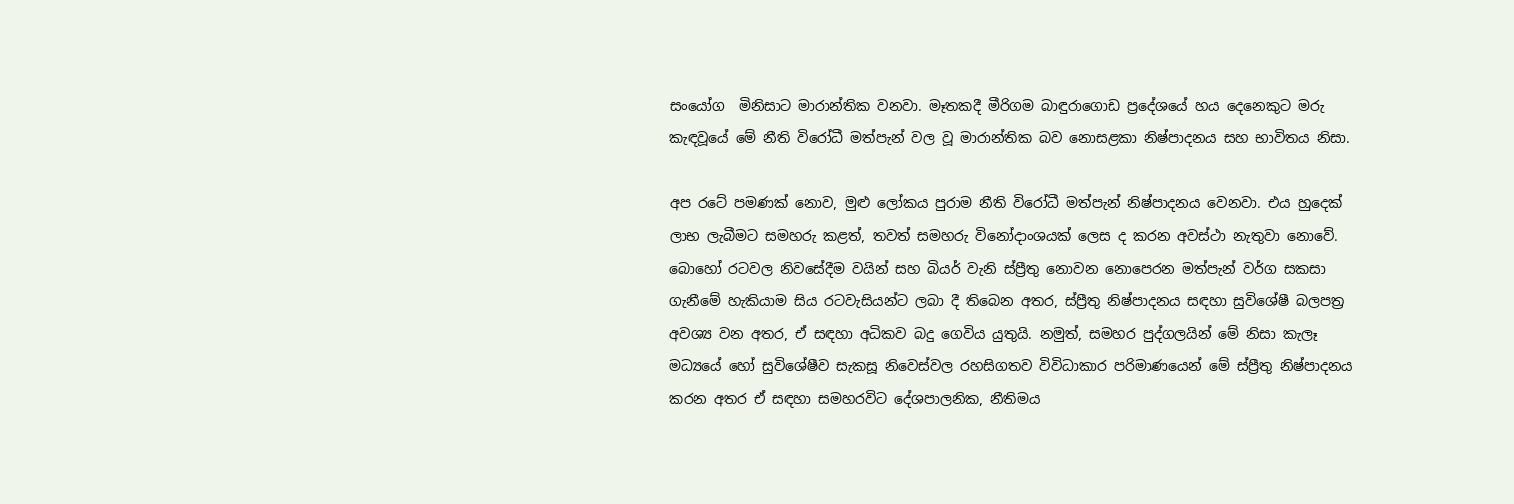සංයෝග  මිනිසාට මාරාන්තික වනවා. මෑතකදී මීරිගම බාඳුරාගොඩ ප්‍රදේශයේ හය දෙනෙකුට මරු කැඳවූයේ මේ නීති විරෝධී මත්පැන් වල වූ මාරාන්තික බව නොසළකා නිෂ්පාදනය සහ භාවිතය නිසා.

අප රටේ පමණක් නොව, මුළු ලෝකය පුරාම නීති විරෝධී මත්පැන් නිෂ්පාදනය වෙනවා. එය හුදෙක් ලාභ ලැබීමට සමහරු කළත්, තවත් සමහරු විනෝදාංශයක් ලෙස ද කරන අවස්ථා නැතුවා නොවේ. බොහෝ රටවල නිවසේදීම වයින් සහ බියර් වැනි ස්ප්‍රීතු නොවන නොපෙරන මත්පැන් වර්ග සකසා ගැනීමේ හැකියාම සිය රටවැසියන්ට ලබා දී තිබෙන අතර, ස්ප්‍රීතු නිෂ්පාදනය සඳහා සුවිශේෂී බලපත්‍ර අවශ්‍ය වන අතර, ඒ සඳහා අධිකව බදු ගෙවිය යුතුයි. නමුත්, සමහර පුද්ගලයින් මේ නිසා කැලෑ මධ්‍යයේ හෝ සුවිශේෂීව සැකසූ නිවෙස්වල රහසිගතව විවිධාකාර පරිමාණයෙන් මේ ස්ප්‍රීතු නිෂ්පාදනය කරන අතර ඒ සඳහා සමහරවිට දේශපාලනික, නීතිමය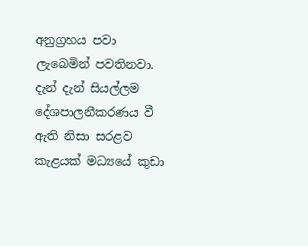අනුග්‍රහය පවා ලැබෙමින් පවතිනවා. දැන් දැන් සියල්ලම දේශපාලනීකරණය වී ඇති නිසා සරළව කැළයක් මධ්‍යයේ කුඩා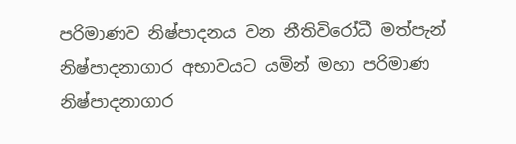පරිමාණව නිෂ්පාදනය වන නීතිවිරෝධී මත්පැන් නිෂ්පාදනාගාර අභාවයට යමින් මහා පරිමාණ නිෂ්පාදනාගාර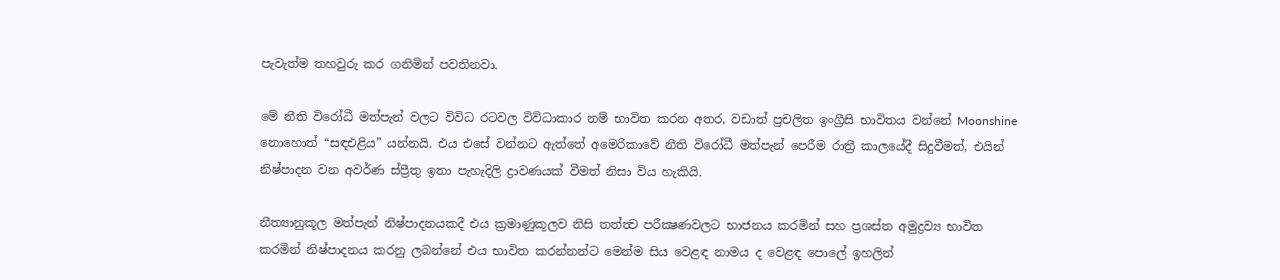පැවැත්ම තහවුරු කර ගනිමින් පවතිනවා.

මේ නීති විරෝධී මත්පැන් වලට විවිධ රටවල විවිධාකාර නම් භාවිත කරන අතර, වඩාත් ප්‍රචලිත ඉංග්‍රීසි භාවිතය වන්නේ Moonshine නොහොත් “සඳඑළිය” යන්නයි. එය එසේ වන්නට ඇත්තේ අමෙරිකාවේ නීති විරෝධී මත්පැන් පෙරීම රාත්‍රී කාලයේදී සිදුවීමත්, එයින් නිෂ්පාදන වන අවර්ණ ස්ප්‍රීතු ඉතා පැහැදිලි ද්‍රාවණයක් වීමත් නිසා විය හැකියි.

නීත්‍යානුකූල මත්පැන් නිෂ්පාදනයකදී එය ක්‍රමාණුකූලව නිසි තත්ත්‍ව පරීක්‍ෂණවලට භාජනය කරමින් සහ ප්‍රශස්ත අමුද්‍රව්‍ය භාවිත කරමින් නිෂ්පාදනය කරනු ලබන්නේ එය භාවිත කරන්නන්ට මෙන්ම සිය වෙළඳ නාමය ද වෙළඳ පොලේ ඉහලින්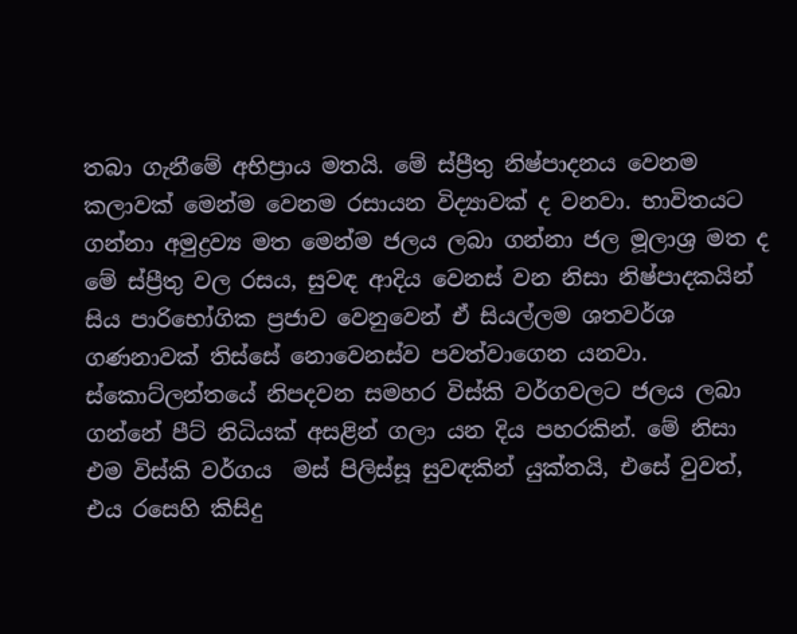තබා ගැනීමේ අභිප්‍රාය මතයි. මේ ස්ප්‍රීතු නිෂ්පාදනය වෙනම කලාවක් මෙන්ම වෙනම රසායන විද්‍යාවක් ද වනවා. භාවිතයට ගන්නා අමුද්‍රව්‍ය මත මෙන්ම ජලය ලබා ගන්නා ජල මූලාශ්‍ර මත ද මේ ස්ප්‍රීතු වල රසය, සුවඳ ආදිය වෙනස් වන නිසා නිෂ්පාදකයින් සිය පාරිභෝගික ප්‍රජාව වෙනුවෙන් ඒ සියල්ලම ශතවර්ශ ගණනාවක් තිස්සේ නොවෙනස්ව පවත්වාගෙන යනවා. ස්කොට්ලන්තයේ නිපදවන සමහර විස්කි වර්ගවලට ජලය ලබා ගන්නේ පීට් නිධියක් අසළින් ගලා යන දිය පහරකින්. මේ නිසා එම විස්කි වර්ගය  මස් පිලිස්සූ සුවඳකින් යුක්තයි, එසේ වුවත්, එය රසෙහි කිසිදු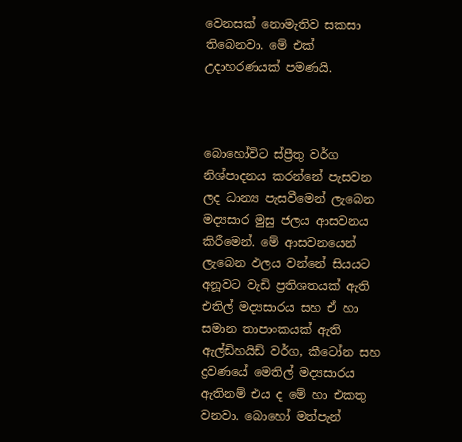වෙනසක් නොමැතිව සකසා තිබෙනවා. මේ එක් උදාහරණයක් පමණයි.



බොහෝවිට ස්ප්‍රීතු වර්ග නිශ්පාදනය කරන්නේ පැසවන ලද ධාන්‍ය පැසවීමෙන් ලැබෙන මද්‍යසාර මුසු ජලය ආසවනය කිරීමෙන්. මේ ආසවනයෙන් ලැබෙන ඵලය වන්නේ සියයට අනූවට වැඩි ප්‍රතිශතයක් ඇති එතිල් මද්‍යසාරය සහ ඒ හා සමාන තාපාංකයක් ඇති ඇල්ඩිහයිඩ් වර්ග, කීටෝන සහ ද්‍රවණයේ මෙතිල් මද්‍යසාරය ඇතිනම් එය ද මේ හා එකතු වනවා. බොහෝ මත්පැන්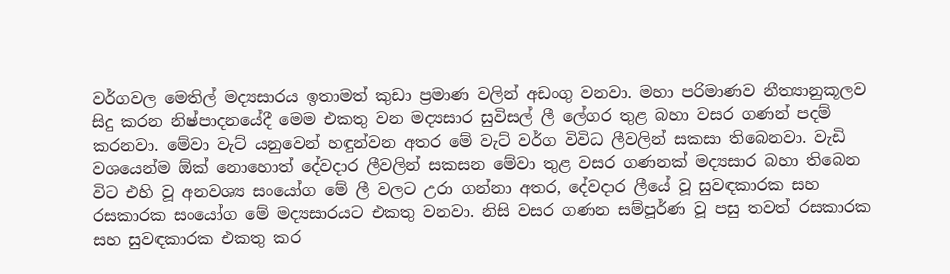වර්ගවල මෙතිල් මද්‍යසාරය ඉතාමත් කුඩා ප්‍රමාණ වලින් අඩංගු වනවා. මහා පරිමාණව නීත්‍යානුකූලව සිදු කරන නිෂ්පාදනයේදී මෙම එකතු වන මද්‍යසාර සුවිසල් ලී ලේගර තුළ බහා වසර ගණන් පදම් කරනවා. මේවා වැට් යනුවෙන් හඳුන්වන අතර මේ වැට් වර්ග විවිධ ලීවලින් සකසා තිබෙනවා. වැඩි වශයෙන්ම ඕක් නොහොත් දේවදාර ලීවලින් සකසන මේවා තුළ වසර ගණනක් මද්‍යසාර බහා තිබෙන විට එහි වූ අනවශ්‍ය සංයෝග මේ ලී වලට උරා ගන්නා අතර, දේවදාර ලීයේ වූ සුවඳකාරක සහ රසකාරක සංයෝග මේ මද්‍යසාරයට එකතු වනවා. නිසි වසර ගණන සම්පූර්ණ වූ පසු තවත් රසකාරක සහ සුවඳකාරක එකතු කර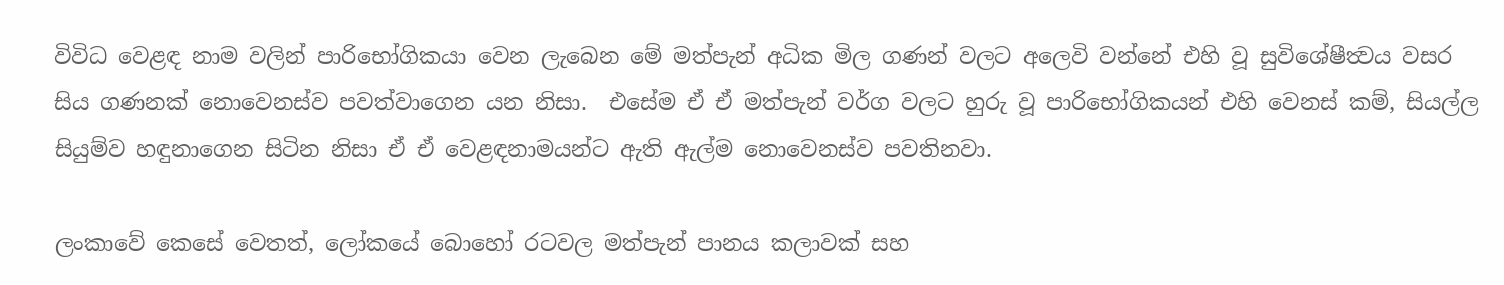විවිධ වෙළඳ නාම වලින් පාරිභෝගිකයා වෙන ලැබෙන මේ මත්පැන් අධික මිල ගණන් වලට අලෙවි වන්නේ එහි වූ සුවිශේෂීත්‍වය වසර සිය ගණනක් නොවෙනස්ව පවත්වාගෙන යන නිසා.  එසේම ඒ ඒ මත්පැන් වර්ග වලට හුරු වූ පාරිභෝගිකයන් එහි වෙනස් කම්, සියල්ල සියුම්ව හඳුනාගෙන සිටින නිසා ඒ ඒ වෙළඳනාමයන්ට ඇති ඇල්ම නොවෙනස්ව පවතිනවා.

ලංකාවේ කෙසේ වෙතත්, ලෝකයේ බොහෝ රටවල මත්පැන් පානය කලාවක් සහ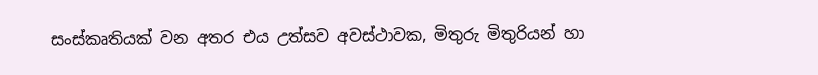සංස්කෘතියක් වන අතර එය උත්සව අවස්ථාවක, මිතුරු මිතුරියන් හා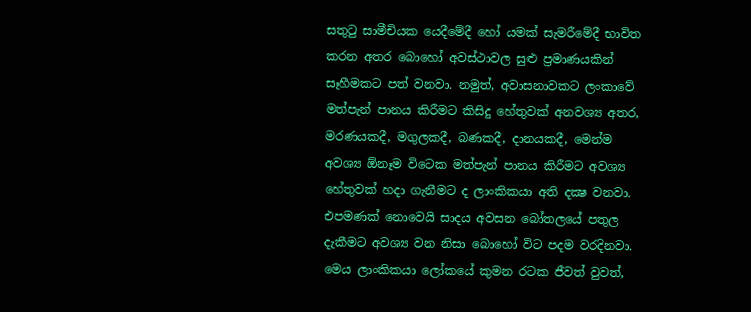සතුටු සාමීචියක යෙදීමේදී හෝ යමක් සැමරීමේදී භාවිත කරන අතර බොහෝ අවස්ථාවල සුළු ප්‍රමාණයකින් සෑහීමකට පත් වනවා. නමුත්, අවාසනාවකට ලංකාවේ මත්පැන් පානය කිරීමට කිසිදු හේතුවක් අනවශ්‍ය අතර, මරණයකදී, මගුලකදී, බණකදී, දානයකදී, මෙන්ම අවශ්‍ය ඕනෑම විටෙක මත්පැන් පානය කිරීමට අවශ්‍ය හේතුවක් හදා ගැනීමට ද ලාංකිකයා අති දක්‍ෂ වනවා. එපමණක් නොවෙයි සාදය අවසන බෝතලයේ පතුල දැකීමට අවශ්‍ය වන නිසා බොහෝ විට පදම වරදිනවා. මෙය ලාංකිකයා ලෝකයේ කුමන රටක ජීවත් වුවත්,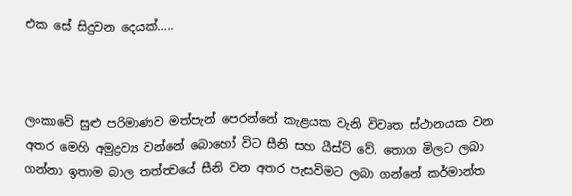එක සේ සිදුවන දෙයක්…..



ලංකාවේ සුළු පරිමාණව මත්පැන් පෙරන්නේ කැළයක වැනි විවෘත ස්ථානයක වන අතර මෙහි අමුද්‍රව්‍ය වන්නේ බොහෝ විට සීනි සහ යීස්ට් වේ. තොග මිලට ලබා ගන්නා ඉතාම බාල තත්ත්‍වයේ සීනි වන අතර පැසවිමට ලබා ගන්නේ කර්මාන්ත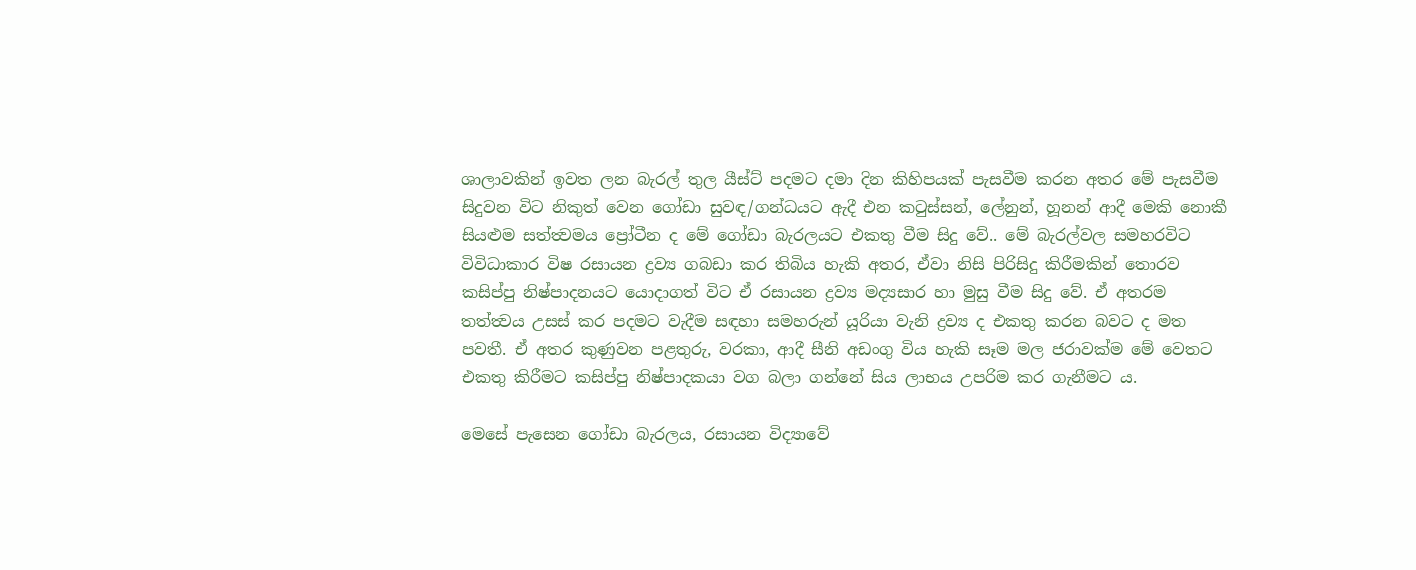ශාලාවකින් ඉවත ලන බැරල් තුල යීස්ට් පදමට දමා දින කිහිපයක් පැසවීම කරන අතර මේ පැසවීම සිදුවන විට නිකුත් වෙන ගෝඩා සුවඳ/ගන්ධයට ඇදී එන කටුස්සන්, ලේනුන්, හූනන් ආදී මෙකි නොකී සියළුම සත්ත්‍වමය ප්‍රෝටීන ද මේ ගෝඩා බැරලයට එකතු වීම සිදු වේ.. මේ බැරල්වල සමහරවිට විවිධාකාර විෂ රසායන ද්‍රව්‍ය ගබඩා කර තිබිය හැකි අතර, ඒවා නිසි පිරිසිදු කිරීමකින් තොරව කසිප්පු නිෂ්පාදනයට යොදාගත් විට ඒ රසායන ද්‍රව්‍ය මද්‍යසාර හා මුසු වීම සිදු වේ. ඒ අතරම තත්ත්‍වය උසස් කර පදමට වැදීම සඳහා සමහරුන් යූරියා වැනි ද්‍රව්‍ය ද එකතු කරන බවට ද මත පවතී. ඒ අතර කුණුවන පළතුරු, වරකා, ආදී සීනි අඩංගු විය හැකි සෑම මල ජරාවක්ම මේ වෙතට එකතු කිරීමට කසිප්පු නිෂ්පාදකයා වග බලා ගන්නේ සිය ලාභය උපරිම කර ගැනීමට ය.

මෙසේ පැසෙන ගෝඩා බැරලය, රසායන විද්‍යාවේ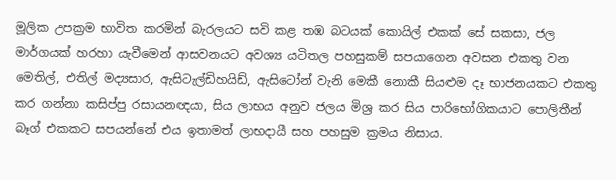මූලික උපක්‍රම භාවිත කරමින් බැරලයට සවි කළ තඹ බටයක් කොයිල් එකක් සේ සකසා, ජල මාර්ගයක් හරහා යැවීමෙන් ආසවනයට අවශ්‍ය යටිතල පහසුකම් සපයාගෙන අවසන එකතු වන මෙතිල්, එතිල් මද්‍යසාර, ඇසිටැල්ඩිහයිඩ්, ඇසිටෝන් වැනි මෙකී නොකී සියළුම දෑ භාජනයකට එකතු කර ගන්නා කසිප්පු රසායන‍ඥයා, සිය ලාභය අනුව ජලය මිශ්‍ර කර සිය පාරිභෝගිකයාට පොලිතීන් බෑග් එකකට සපයන්නේ එය ඉතාමත් ලාභදායී සහ පහසුම ක්‍රමය නිසාය.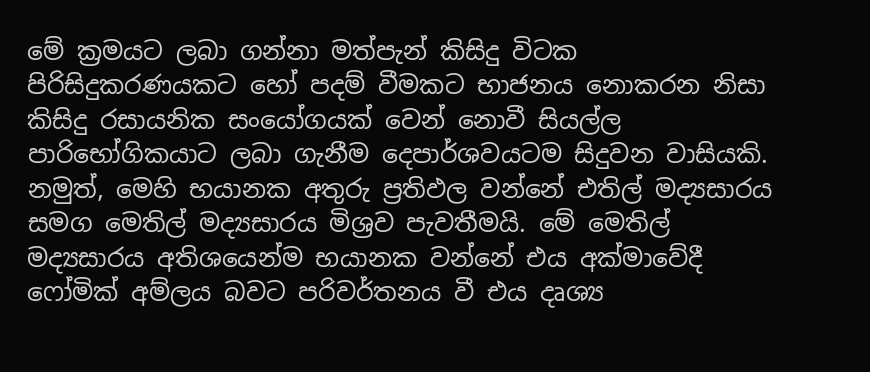මේ ක්‍රමයට ලබා ගන්නා මත්පැන් කිසිදු විටක පිරිසිදුකරණයකට හෝ පදම් වීමකට භාජනය නොකරන නිසා කිසිදු රසායනික සංයෝගයක් වෙන් නොවී සියල්ල පාරිභෝගිකයාට ලබා ගැනීම දෙපාර්ශවයටම සිදුවන වාසියකි. නමුත්, මෙහි භයානක අතුරු ප්‍රතිඵල වන්නේ එතිල් මද්‍යසාරය සමග මෙතිල් මද්‍යසාරය මිශ්‍රව පැවතීමයි. මේ මෙතිල් මද්‍යසාරය අතිශයෙන්ම භයානක වන්නේ එය අක්මාවේදී ෆෝමික් අම්ලය බවට පරිවර්තනය වී එය දෘශ්‍ය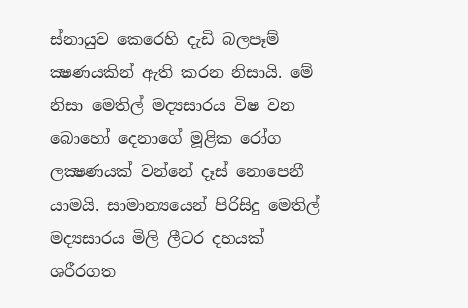ස්නායුව කෙරෙහි දැඩි බලපෑම් ක්‍ෂණයකින් ඇති කරන නිසායි. මේ නිසා මෙතිල් මද්‍යසාරය විෂ වන බොහෝ දෙනාගේ මූළික රෝග ලක්‍ෂණයක් වන්නේ දෑස් නොපෙනී යාමයි. සාමාන්‍යයෙන් පිරිසිදු මෙතිල් මද්‍යසාරය මිලි ලීටර දහයක් ශරීරගත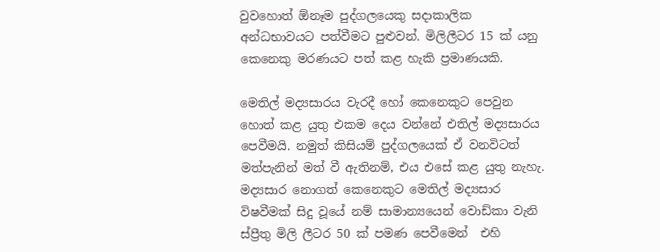වුවහොත් ඕනෑම පුද්ගලයෙකු සදාකාලික අන්ධභාවයට පත්වීමට පුළුවන්. මිලිලීටර 15 ක් යනු කෙනෙකු මරණයට පත් කළ හැකි ප්‍රමාණයකි.

මෙතිල් මද්‍යසාරය වැරදී හෝ කෙනෙකුට පෙවුන හොත් කළ යුතු එකම දෙය වන්නේ එතිල් මද්‍යසාරය පෙවීමයි. නමුත් කිසියම් පුද්ගලයෙක් ඒ වනවිටත් මත්පැනින් මත් වී ඇතිනම්, එය එසේ කළ යුතු නැහැ. මද්‍යසාර නොගත් කෙනෙකුට මෙතිල් මද්‍යසාර විෂවීමක් සිදු වූයේ නම් සාමාන්‍යයෙන් වොඩ්කා වැනි ස්ප්‍රීතු මිලි ලීටර 50 ක් පමණ පෙවීමෙන්  එහි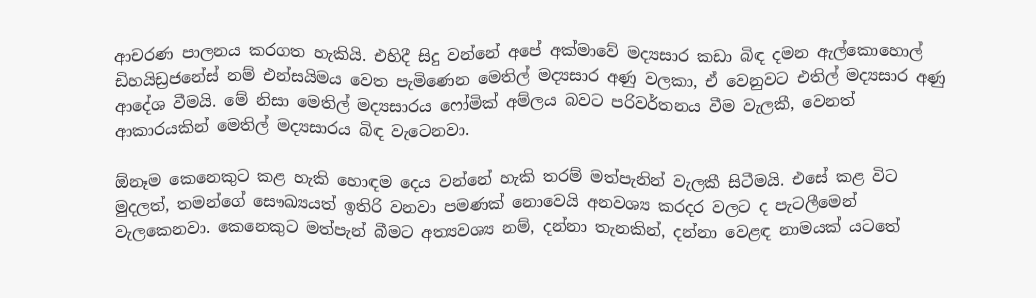ආචරණ පාලනය කරගත හැකියි. එහිදී සිදු වන්නේ අපේ අක්මාවේ මද්‍යසාර කඩා බිඳ දමන ඇල්කොහොල් ඩිහයිඩ්‍රජනේස් නම් එන්සයිමය වෙත පැමිණෙන මෙතිල් මද්‍යසාර අණු වලකා, ඒ වෙනුවට එතිල් මද්‍යසාර අණු ආදේශ වීමයි. මේ නිසා මෙතිල් මද්‍යසාරය ෆෝමික් අම්ලය බවට පරිවර්තනය වීම වැලකී, වෙනත් ආකාරයකින් මෙතිල් මද්‍යසාරය බිඳ වැටෙනවා.

ඕනෑම කෙනෙකුට කළ හැකි හොඳම දෙය වන්නේ හැකි තරම් මත්පැනින් වැලකී සිටීමයි. එසේ කළ විට මුදලත්, තමන්ගේ සෞඛ්‍යයත් ඉතිරි වනවා පමණක් නොවෙයි අනවශ්‍ය කරදර වලට ද පැටලීමෙන් වැලකෙනවා. කෙනෙකුට මත්පැන් බීමට අත්‍යවශ්‍ය නම්, දන්නා තැනකින්, දන්නා වෙළඳ නාමයක් යටතේ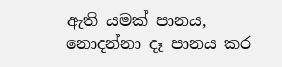ඇති යමක් පානය, නොදන්නා දෑ පානය කර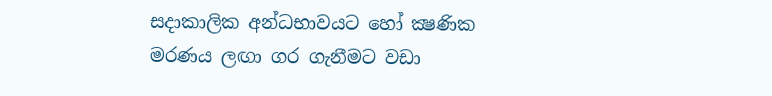සදාකාලික අන්ධභාවයට හෝ ක්‍ෂණික මරණය ලඟා ගර ගැනීමට වඩා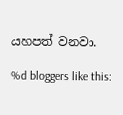යහපත් වනවා.

%d bloggers like this: